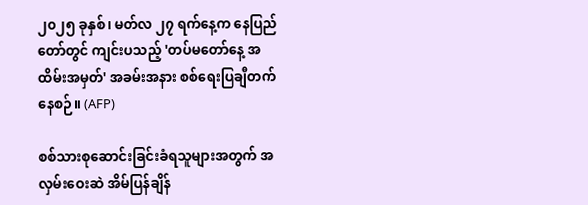၂၀၂၅ ခုနှစ်၊ မတ်လ ၂၇ ရက်နေ့က နေပြည်တော်တွင် ကျင်းပသည့် 'တပ်မတော်နေ့ အထိမ်းအမှတ်' အခမ်းအနား စစ်ရေးပြချီတက်နေစဉ်။ (AFP)

စစ်သားစုဆောင်းခြင်းခံရသူများအတွက် အလှမ်းဝေးဆဲ အိမ်ပြန်ချိန်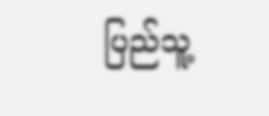ပြည်သူ့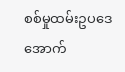စစ်မှုထမ်းဥပဒေအောက်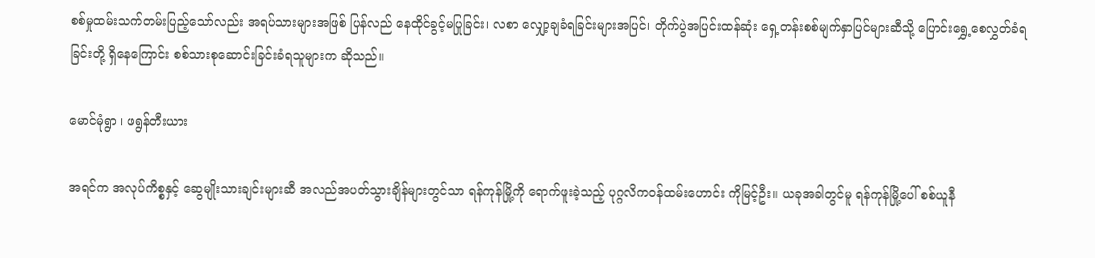စစ်မှုထမ်းသက်တမ်းပြည့်သော်လည်း အရပ်သားများအဖြစ် ပြန်လည် နေထိုင်ခွင့်မပြုခြင်း၊ လစာ လျှော့ချခံရခြင်းများအပြင်၊ တိုက်ပွဲအပြင်းထန်ဆုံး ရှေ့တန်းစစ်မျက်နှာပြင်များဆီသို့ ပြောင်းရွှေ့စေလွှတ်ခံရခြင်းတို့ ရှိနေကြောင်း စစ်သားစုဆောင်းခြင်းခံရသူများက ဆိုသည်။

မောင်မုံရွာ ၊ ဖရွန်တီးယား

အရင်က အလုပ်ကိစ္စနှင့် ဆွေမျိုးသားချင်းများဆီ အလည်အပတ်သွားချိန်များတွင်သာ ရန်ကုန်မြို့ကို ရောက်ဖူးခဲ့သည့် ပုဂ္ဂလိကဝန်ထမ်းဟောင်း ကိုမြင့်ဦး။ ယခုအခါတွင်မူ ရန်ကုန်မြို့ပေါ် စစ်ယူနီ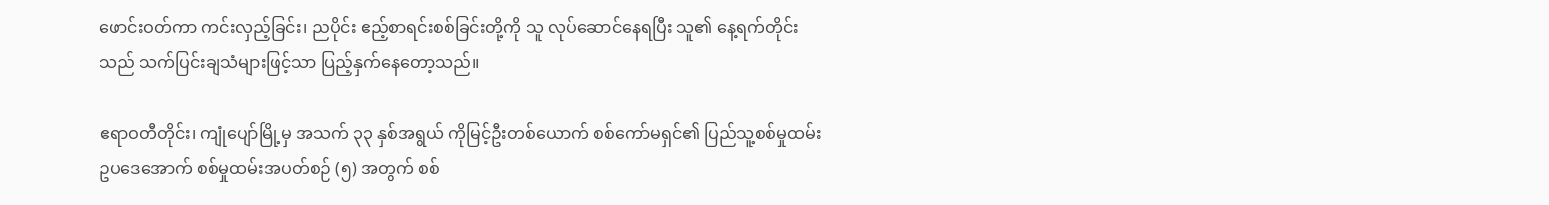ဖောင်းဝတ်ကာ ကင်းလှည့်ခြင်း၊ ညပိုင်း ဧည့်စာရင်းစစ်ခြင်းတို့ကို သူ လုပ်ဆောင်နေရပြီး သူ၏ နေ့ရက်တိုင်းသည် သက်ပြင်းချသံများဖြင့်သာ ပြည့်နှက်နေတော့သည်။

ဧရာဝတီတိုင်း၊ ကျုံပျော်မြို့မှ အသက် ၃၃ နှစ်အရွယ် ကိုမြင့်ဦးတစ်ယောက် စစ်ကော်မရှင်၏ ပြည်သူ့စစ်မှုထမ်းဥပဒေအောက် စစ်မှုထမ်းအပတ်စဉ် (၅) အတွက် စစ်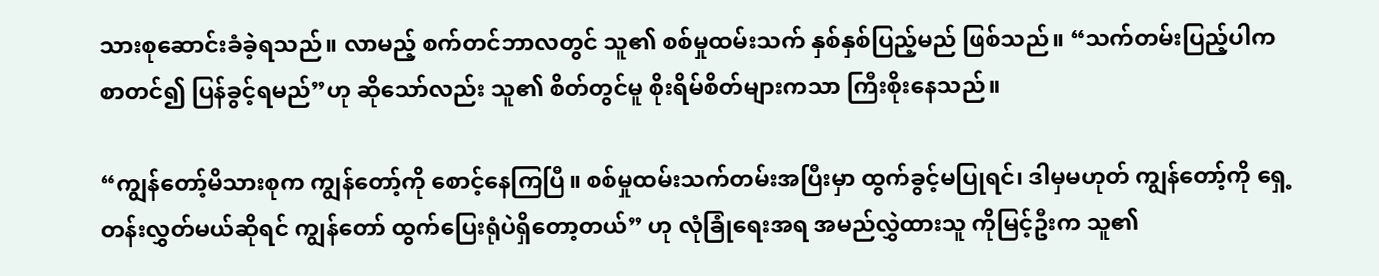သားစုဆောင်းခံခဲ့ရသည်။ လာမည့် စက်တင်ဘာလတွင် သူ၏ စစ်မှုထမ်းသက် နှစ်နှစ်ပြည့်မည် ဖြစ်သည်။ “သက်တမ်းပြည့်ပါက စာတင်၍ ပြန်ခွင့်ရမည်”ဟု ဆိုသော်လည်း သူ၏ စိတ်တွင်မူ စိုးရိမ်စိတ်များကသာ ကြီးစိုးနေသည်။

“ကျွန်တော့်မိသားစုက ကျွန်တော့်ကို စောင့်နေကြပြီ။ စစ်မှုထမ်းသက်တမ်းအပြီးမှာ ထွက်ခွင့်မပြုရင်၊ ဒါမှမဟုတ် ကျွန်တော့်ကို ရှေ့တန်းလွှတ်မယ်ဆိုရင် ကျွန်တော် ထွက်ပြေးရုံပဲရှိတော့တယ်” ဟု လုံခြုံရေးအရ အမည်လွှဲထားသူ ကိုမြင့်ဦးက သူ၏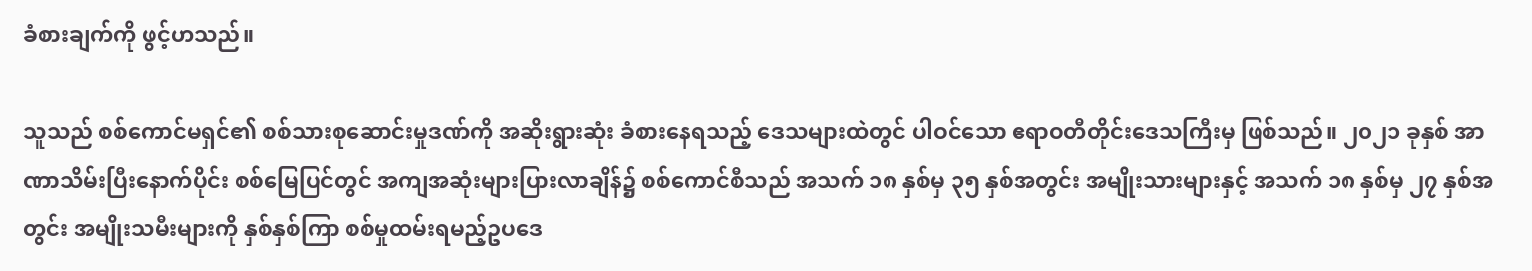ခံစားချက်ကို ဖွင့်ဟသည်။

သူသည် စစ်ကောင်မရှင်၏ စစ်သားစုဆောင်းမှုဒဏ်ကို အဆိုးရွားဆုံး ခံစားနေရသည့် ဒေသများထဲတွင် ပါဝင်သော ဧရာဝတီတိုင်းဒေသကြီးမှ ဖြစ်သည်။ ၂၀၂၁ ခုနှစ် အာဏာသိမ်းပြီးနောက်ပိုင်း စစ်မြေပြင်တွင် အကျအဆုံးများပြားလာချိန်၌ စစ်ကောင်စီသည် အသက် ၁၈ နှစ်မှ ၃၅ နှစ်အတွင်း အမျိုးသားများနှင့် အသက် ၁၈ နှစ်မှ ၂၇ နှစ်အတွင်း အမျိုးသမီးများကို နှစ်နှစ်ကြာ စစ်မှုထမ်းရမည့်ဥပဒေ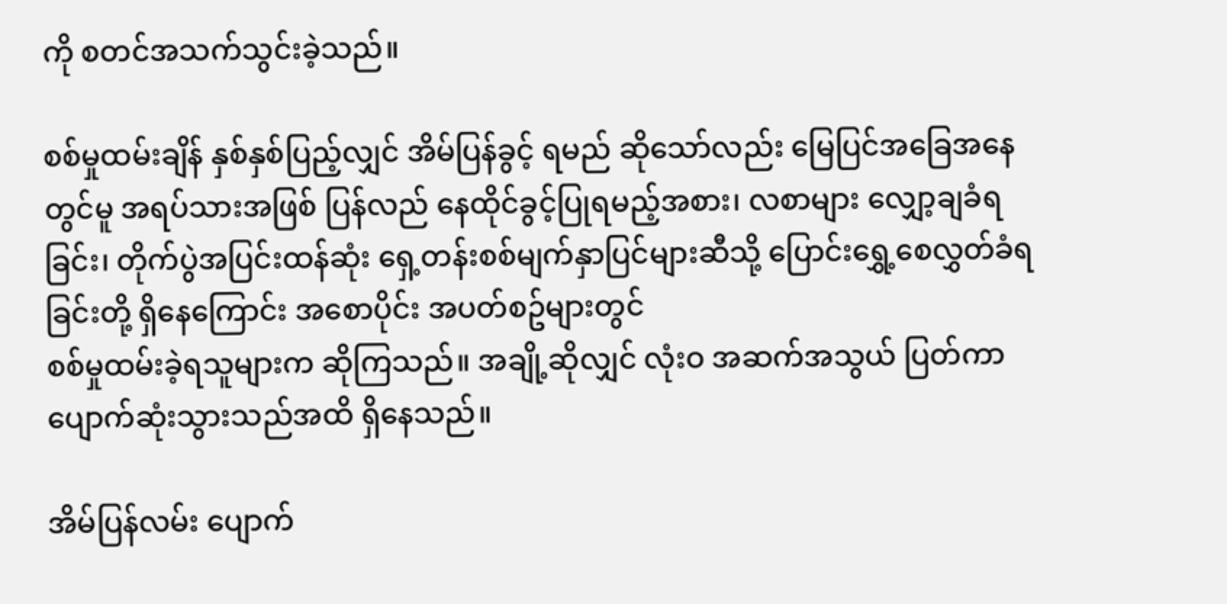ကို စတင်အသက်သွင်းခဲ့သည်။

စစ်မှုထမ်းချိန် နှစ်နှစ်ပြည့်လျှင် အိမ်ပြန်ခွင့် ရမည် ဆိုသော်လည်း မြေပြင်အခြေအနေတွင်မူ အရပ်သားအဖြစ် ပြန်လည် နေထိုင်ခွင့်ပြုရမည့်အစား၊ လစာများ လျှော့ချခံရခြင်း၊ တိုက်ပွဲအပြင်းထန်ဆုံး ရှေ့တန်းစစ်မျက်နှာပြင်များဆီသို့ ပြောင်းရွှေ့စေလွှတ်ခံရခြင်းတို့ ရှိနေကြောင်း အစောပိုင်း အပတ်စဥ်များတွင်
စစ်မှုထမ်းခဲ့ရသူများက ဆိုကြသည်။ အချို့ဆိုလျှင် လုံးဝ အဆက်အသွယ် ပြတ်ကာ ပျောက်ဆုံးသွားသည်အထိ ရှိနေသည်။

အိမ်ပြန်လမ်း ပျောက်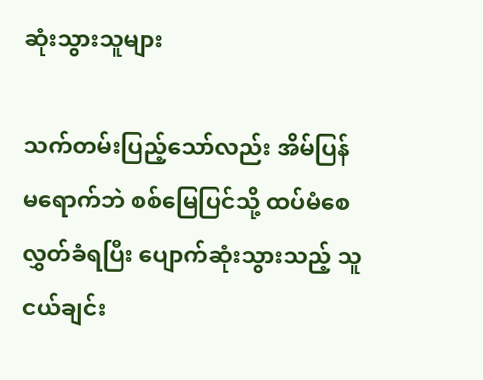ဆုံးသွားသူများ

သက်တမ်းပြည့်သော်လည်း အိမ်ပြန်မရောက်ဘဲ စစ်မြေပြင်သို့ ထပ်မံစေလွှတ်ခံရပြီး ပျောက်ဆုံးသွားသည့် သူငယ်ချင်း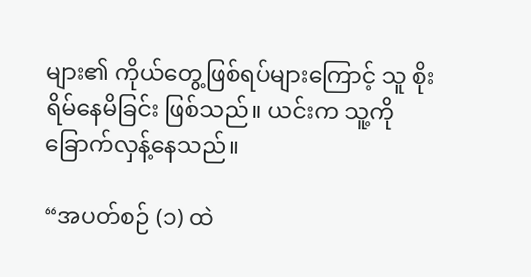များ၏ ကိုယ်တွေ့ဖြစ်ရပ်များကြောင့် သူ စိုးရိမ်နေမိခြင်း ဖြစ်သည်။ ယင်းက သူ့ကို ခြောက်လှန့်နေသည်။

“အပတ်စဉ် (၁) ထဲ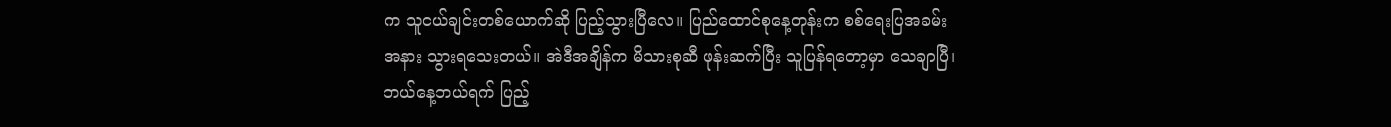က သူငယ်ချင်းတစ်ယောက်ဆို ပြည့်သွားပြီလေ။ ပြည်ထောင်စုနေ့တုန်းက စစ်ရေးပြအခမ်းအနား သွားရသေးတယ်။ အဲဒီအချိန်က မိသားစုဆီ ဖုန်းဆက်ပြီး သူပြန်ရတော့မှာ သေချာပြီ၊ ဘယ်နေ့ဘယ်ရက် ပြည့်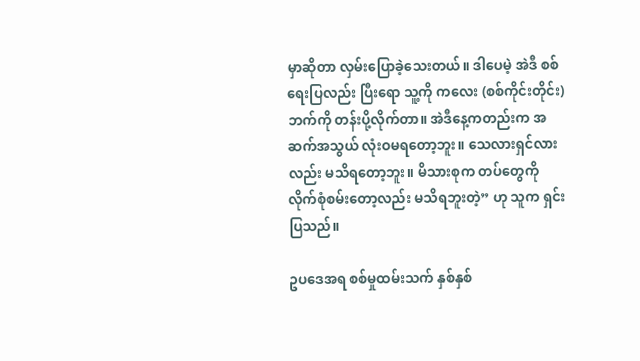မှာဆိုတာ လှမ်းပြောခဲ့သေးတယ်။ ဒါပေမဲ့ အဲဒီ စစ်ရေးပြလည်း ပြီးရော သူ့ကို ကလေး (စစ်ကိုင်းတိုင်း) ဘက်ကို တန်းပို့လိုက်တာ။ အဲဒီနေ့ကတည်းက အဆက်အသွယ် လုံးဝမရတော့ဘူး။ သေလားရှင်လားလည်း မသိရတော့ဘူး။ မိသားစုက တပ်တွေကို လိုက်စုံစမ်းတော့လည်း မသိရဘူးတဲ့” ဟု သူက ရှင်းပြသည်။

ဥပဒေအရ စစ်မှုထမ်းသက် နှစ်နှစ်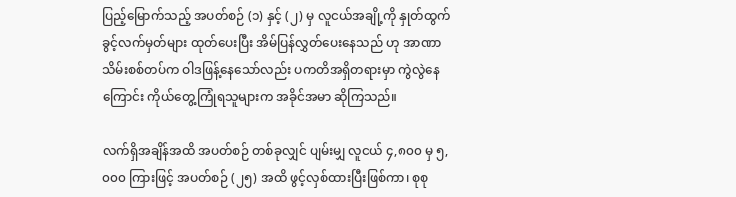ပြည့်မြောက်သည့် အပတ်စဉ် (၁) နှင့် (၂) မှ လူငယ်အချို့ကို နှုတ်ထွက်ခွင့်လက်မှတ်များ ထုတ်ပေးပြီး အိမ်ပြန်လွှတ်ပေးနေသည် ဟု အာဏာသိမ်းစစ်တပ်က ဝါဒဖြန့်နေသော်လည်း ပကတိအရှိတရားမှာ ကွဲလွဲနေကြောင်း ကိုယ်တွေ့ကြုံရသူများက အခိုင်အမာ ဆိုကြသည်။

လက်ရှိအချိန်အထိ အပတ်စဉ် တစ်ခုလျှင် ပျမ်းမျှ လူငယ် ၄,၈၀၀ မှ ၅,၀၀၀ ကြားဖြင့် အပတ်စဉ် (၂၅) အထိ ဖွင့်လှစ်ထားပြီးဖြစ်ကာ၊ စုစု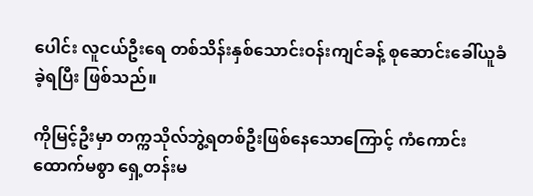ပေါင်း လူငယ်ဦးရေ တစ်သိန်းနှစ်သောင်းဝန်းကျင်ခန့် စုဆောင်းခေါ်ယူခံခဲ့ရပြီး ဖြစ်သည်။

ကိုမြင့်ဦးမှာ တက္ကသိုလ်ဘွဲ့ရတစ်ဦးဖြစ်နေသောကြောင့် ကံကောင်းထောက်မစွာ ရှေ့တန်းမ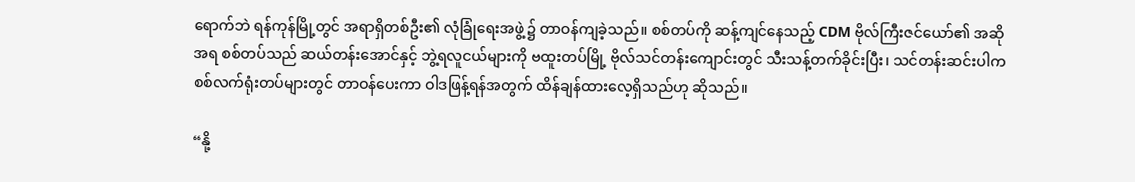ရောက်ဘဲ ရန်ကုန်မြို့တွင် အရာရှိတစ်ဦး၏ လုံခြုံရေးအဖွဲ့၌ တာဝန်ကျခဲ့သည်။ စစ်တပ်ကို ဆန့်ကျင်နေသည့် CDM ဗိုလ်ကြီးဇင်ယော်၏ အဆိုအရ စစ်တပ်သည် ဆယ်တန်းအောင်နှင့် ဘွဲ့ရလူငယ်များကို ဗထူးတပ်မြို့ ဗိုလ်သင်တန်းကျောင်းတွင် သီးသန့်တက်ခိုင်းပြီး၊ သင်တန်းဆင်းပါက စစ်လက်ရုံးတပ်များတွင် တာဝန်ပေးကာ ဝါဒဖြန့်ရန်အတွက် ထိန်ချန်ထားလေ့ရှိသည်ဟု ဆိုသည်။

“နို့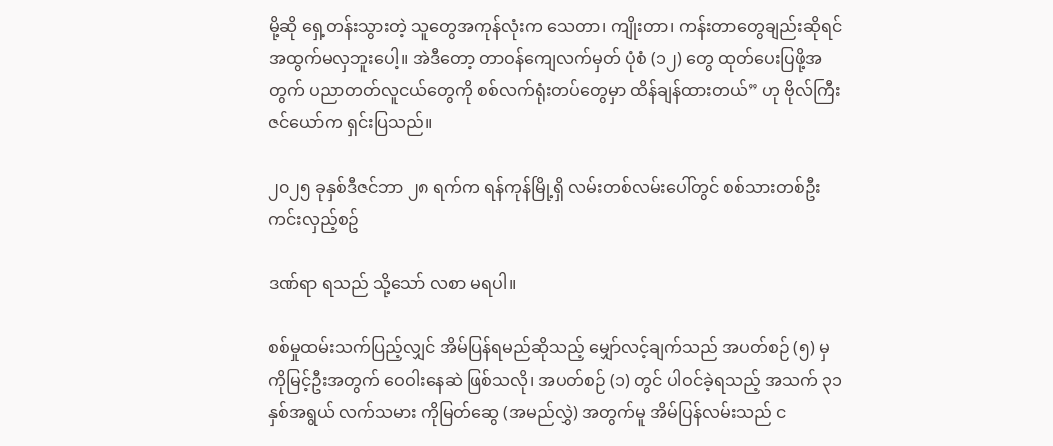မို့ဆို ရှေ့တန်းသွားတဲ့ သူတွေအကုန်လုံးက သေတာ၊ ကျိုးတာ၊ ကန်းတာတွေချည်းဆိုရင် အထွက်မလှဘူးပေါ့။ အဲဒီတော့ တာဝန်ကျေလက်မှတ် ပုံစံ (၁၂) တွေ ထုတ်ပေးပြဖို့အတွက် ပညာတတ်လူငယ်တွေကို စစ်လက်ရုံးတပ်တွေမှာ ထိန်ချန်ထားတယ်” ဟု ဗိုလ်ကြီးဇင်ယော်က ရှင်းပြသည်။

၂၀၂၅ ခုနှစ်ဒီဇင်ဘာ ၂၈ ရက်က ရန်ကုန်မြို့ရှိ လမ်းတစ်လမ်းပေါ်တွင် စစ်သားတစ်ဦး ကင်းလှည့်စဥ်

ဒဏ်ရာ ရသည် သို့သော် လစာ မရပါ။

စစ်မှုထမ်းသက်ပြည့်လျှင် အိမ်ပြန်ရမည်ဆိုသည့် မျှော်လင့်ချက်သည် အပတ်စဉ် (၅) မှ ကိုမြင့်ဦးအတွက် ဝေဝါးနေဆဲ ဖြစ်သလို၊ အပတ်စဉ် (၁) တွင် ပါဝင်ခဲ့ရသည့် အသက် ၃၁ နှစ်အရွယ် လက်သမား ကိုမြတ်ဆွေ (အမည်လွှဲ) အတွက်မူ အိမ်ပြန်လမ်းသည် င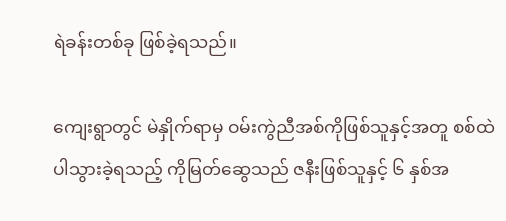ရဲခန်းတစ်ခု ဖြစ်ခဲ့ရသည်။

ကျေးရွာတွင် မဲနှိုက်ရာမှ ဝမ်းကွဲညီအစ်ကိုဖြစ်သူနှင့်အတူ စစ်ထဲပါသွားခဲ့ရသည့် ကိုမြတ်ဆွေသည် ဇနီးဖြစ်သူနှင့် ၆ နှစ်အ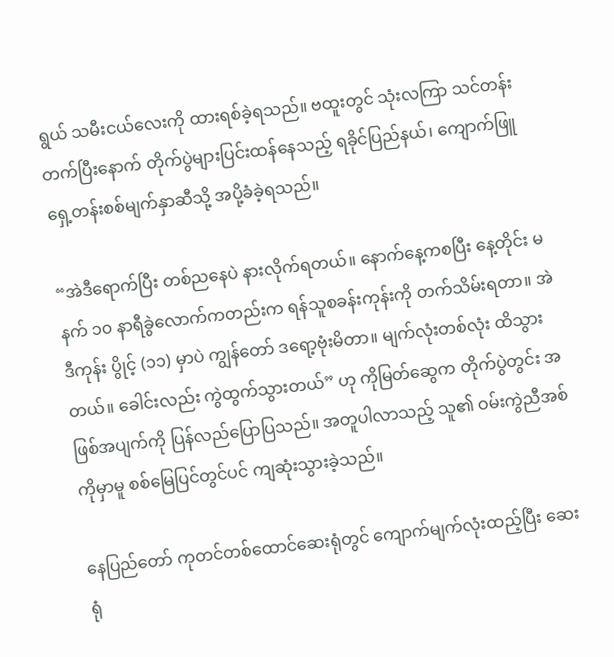ရွယ် သမီးငယ်လေးကို ထားရစ်ခဲ့ရသည်။ ဗထူးတွင် သုံးလကြာ သင်တန်းတက်ပြီးနောက် တိုက်ပွဲများပြင်းထန်နေသည့် ရခိုင်ပြည်နယ်၊ ကျောက်ဖြူရှေ့တန်းစစ်မျက်နှာဆီသို့ အပို့ခံခဲ့ရသည်။

“အဲဒီရောက်ပြီး တစ်ညနေပဲ နားလိုက်ရတယ်။ နောက်နေ့ကစပြီး နေ့တိုင်း မနက် ၁၀ နာရီခွဲလောက်ကတည်းက ရန်သူစခန်းကုန်းကို တက်သိမ်းရတာ။ အဲဒီကုန်း ပွိုင့် (၁၁) မှာပဲ ကျွန်တော် ဒရော့ဗုံးမိတာ။ မျက်လုံးတစ်လုံး ထိသွားတယ်။ ခေါင်းလည်း ကွဲထွက်သွားတယ်” ဟု ကိုမြတ်ဆွေက တိုက်ပွဲတွင်း အဖြစ်အပျက်ကို ပြန်လည်ပြောပြသည်။ အတူပါလာသည့် သူ၏ ဝမ်းကွဲညီအစ်ကိုမှာမူ စစ်မြေပြင်တွင်ပင် ကျဆုံးသွားခဲ့သည်။

နေပြည်တော် ကုတင်တစ်ထောင်ဆေးရုံတွင် ကျောက်မျက်လုံးထည့်ပြီး ဆေးရုံ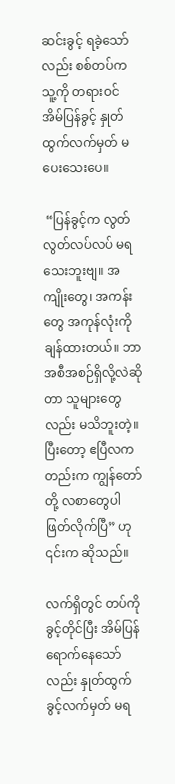ဆင်းခွင့် ရခဲ့သော်လည်း စစ်တပ်က သူ့ကို တရားဝင် အိမ်ပြန်ခွင့် နှုတ်ထွက်လက်မှတ် မပေးသေးပေ။

 “ပြန်ခွင့်က လွတ်လွတ်လပ်လပ် မရသေးဘူးဗျ။ အကျိုးတွေ၊ အကန်းတွေ အကုန်လုံးကို ချန်ထားတယ်။ ဘာအစီအစဉ်ရှိလို့လဲဆိုတာ သူများတွေလည်း မသိဘူးတဲ့။ ပြီးတော့ ဧပြီလကတည်းက ကျွန်တော်တို့ လစာတွေပါ ဖြတ်လိုက်ပြီ” ဟု ၎င်းက ဆိုသည်။

လက်ရှိတွင် တပ်ကိုခွင့်တိုင်ပြီး အိမ်ပြန်ရောက်နေသော်လည်း နှုတ်ထွက်ခွင့်လက်မှတ် မရ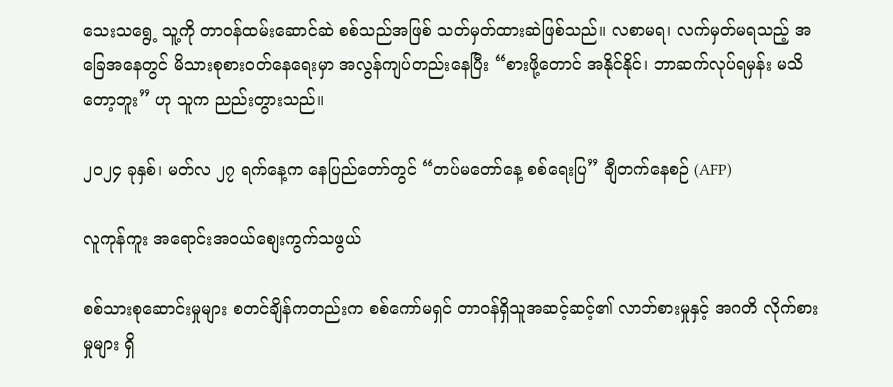သေးသရွေ့ သူ့ကို တာဝန်ထမ်းဆောင်ဆဲ စစ်သည်အဖြစ် သတ်မှတ်ထားဆဲဖြစ်သည်။ လစာမရ၊ လက်မှတ်မရသည့် အခြေအနေတွင် မိသားစုစားဝတ်နေရေးမှာ အလွန်ကျပ်တည်းနေပြီး “စားဖို့တောင် အနိုင်နိုင်၊ ဘာဆက်လုပ်ရမှန်း မသိတော့ဘူး” ဟု သူက ညည်းတွားသည်။

၂၀၂၄ ခုနှစ်၊ မတ်လ ၂၇ ရက်နေ့က နေပြည်တော်တွင် “တပ်မတော်နေ့ စစ်ရေးပြ” ချီတက်နေစဉ် (AFP)

လူကုန်ကူး အရောင်းအဝယ်စျေးကွက်သဖွယ်

စစ်သားစုဆောင်းမှုများ စတင်ချိန်ကတည်းက စစ်ကော်မရှင် တာဝန်ရှိသူအဆင့်ဆင့်၏ လာဘ်စားမှုနှင့် အဂတိ လိုက်စားမှုများ ရှိ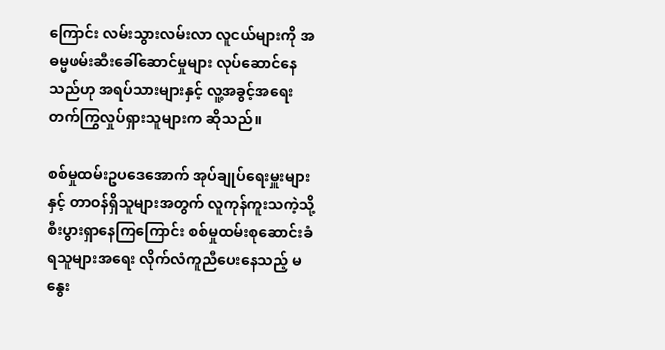ကြောင်း လမ်းသွားလမ်းလာ လူငယ်များကို အဓမ္မဖမ်းဆီးခေါ်ဆောင်မှုများ လုပ်ဆောင်နေသည်ဟု အရပ်သားများနှင့် လူ့အခွင့်အရေး တက်ကြွလှုပ်ရှားသူများက ဆိုသည်။

စစ်မှုထမ်းဥပဒေအောက် အုပ်ချုပ်ရေးမှူးများနှင့် တာဝန်ရှိသူများအတွက် လူကုန်ကူးသကဲ့သို့ စီးပွားရှာနေကြကြောင်း စစ်မှုထမ်းစုဆောင်းခံရသူများအရေး လိုက်လံကူညီပေးနေသည့် မနွေး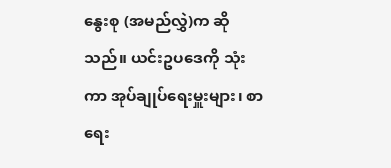နွေးစု (အမည်လွှဲ)က ဆိုသည်။ ယင်းဥပဒေကို သုံးကာ အုပ်ချုပ်ရေးမှူးများ၊ စာရေး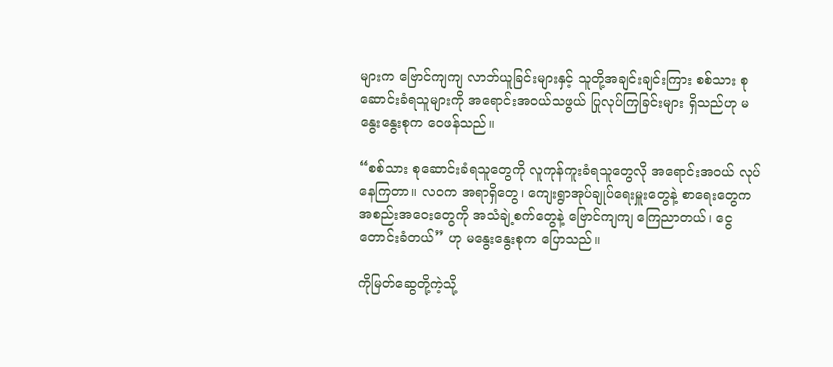များက ဗြောင်ကျကျ လာဘ်ယူခြင်းများနှင့် သူတို့အချင်းချင်းကြား စစ်သား စုဆောင်းခံရသူများကို အရောင်းအဝယ်သဖွယ် ပြုလုပ်ကြခြင်းများ ရှိသည်ဟု မနွေးနွေးစုက ဝေဖန်သည်။

“စစ်သား စုဆောင်းခံရသူတွေကို လူကုန်ကူးခံရသူတွေလို အရောင်းအဝယ် လုပ်နေကြတာ။ လဝက အရာရှိတွေ၊ ကျေးရွာအုပ်ချုပ်ရေးမှူးတွေနဲ့ စာရေးတွေက အစည်းအဝေးတွေကို အသံချဲ့စက်တွေနဲ့ ဗြောင်ကျကျ ကြေညာတယ်၊ ငွေတောင်းခံတယ်” ဟု မနွေးနွေးစုက ပြောသည်။

ကိုမြတ်ဆွေတို့ကဲ့သို့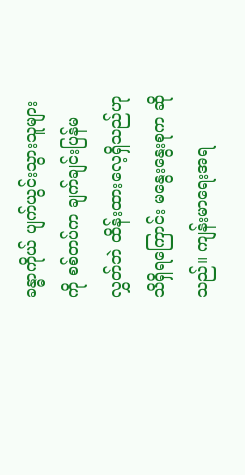ခန္ဓာကိုယ် ပျက်ယွင်းသွားသူများကို စစ်တပ်က ချက်ချင်းပြန်မလွှတ်ဘဲ ထိန်းထားလေ့ရှိသည်ဟု သိရှိရကြောင်း မနွေးနွေးစုက ဆိုသည်။ ကျန်းမာရေးအရ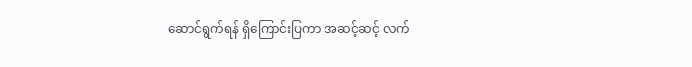ဆောင်ရွက်ရန် ရှိကြောင်းပြကာ အဆင့်ဆင့် လက်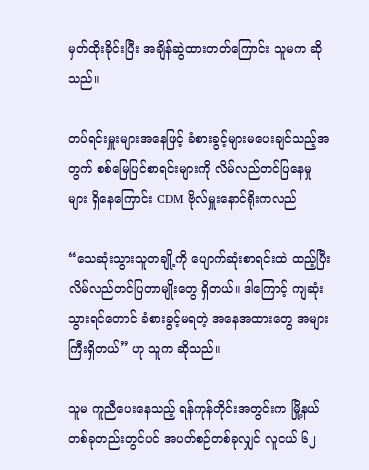မှတ်ထိုးခိုင်းပြီး အချိန်ဆွဲထားတတ်ကြောင်း သူမက ဆိုသည်။

တပ်ရင်းမှူးများအနေဖြင့် ခံစားခွင့်များမပေးချင်သည့်အတွက် စစ်မြေပြင်စာရင်းများကို လိမ်လည်တင်ပြနေမှုများ ရှိနေကြောင်း CDM ဗိုလ်မှူးနောင်ရိုးကလည်

“သေဆုံးသွားသူတချို့ကို ပျောက်ဆုံးစာရင်းထဲ ထည့်ပြီး လိမ်လည်တင်ပြတာမျိုးတွေ ရှိတယ်။ ဒါကြောင့် ကျဆုံးသွားရင်တောင် ခံစားခွင့်မရတဲ့ အနေအထားတွေ အများကြီးရှိတယ်” ဟု သူက ဆိုသည်။

သူမ ကူညီပေးနေသည့် ရန်ကုန်တိုင်းအတွင်းက မြို့နယ်တစ်ခုတည်းတွင်ပင် အပတ်စဉ်တစ်ခုလျှင် လူငယ် ၆၂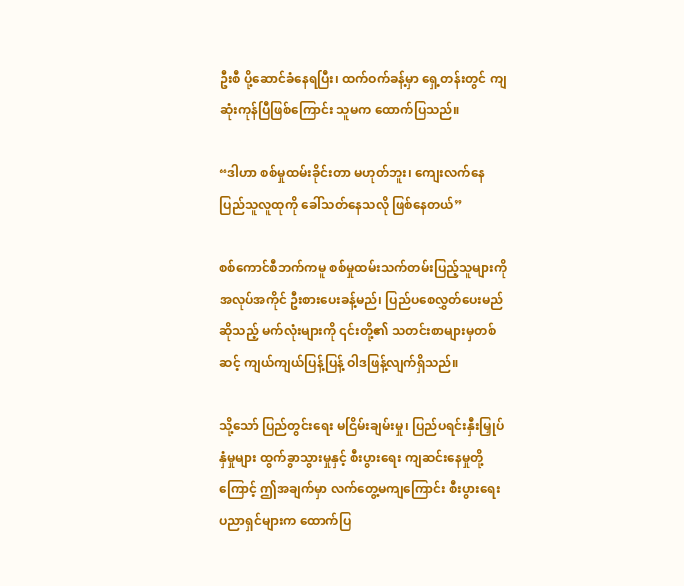ဦးစီ ပို့ဆောင်ခံနေရပြီး၊ ထက်ဝက်ခန့်မှာ ရှေ့တန်းတွင် ကျဆုံးကုန်ပြီဖြစ်ကြောင်း သူမက ထောက်ပြသည်။

“ဒါဟာ စစ်မှုထမ်းခိုင်းတာ မဟုတ်ဘူး၊ ကျေးလက်နေ ပြည်သူလူထုကို ခေါ်သတ်နေသလို ဖြစ်နေတယ်”

စစ်ကောင်စီဘက်ကမူ စစ်မှုထမ်းသက်တမ်းပြည့်သူများကို အလုပ်အကိုင် ဦးစားပေးခန့်မည်၊ ပြည်ပစေလွှတ်ပေးမည်ဆိုသည့် မက်လုံးများကို ၎င်းတို့၏ သတင်းစာများမှတစ်ဆင့် ကျယ်ကျယ်ပြန့်ပြန့် ဝါဒဖြန့်လျက်ရှိသည်။

သို့သော် ပြည်တွင်းရေး မငြိမ်းချမ်းမှု၊ ပြည်ပရင်းနှီးမြှုပ်နှံမှုများ ထွက်ခွာသွားမှုနှင့် စီးပွားရေး ကျဆင်းနေမှုတို့ကြောင့် ဤအချက်မှာ လက်တွေ့မကျကြောင်း စီးပွားရေးပညာရှင်များက ထောက်ပြ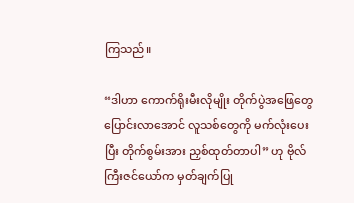ကြသည်။

“ဒါဟာ ကောက်ရိုးမီးလိုမျိုး တိုက်ပွဲအဖြေတွေ ပြောင်းလာအောင် လူသစ်တွေကို မက်လုံးပေးပြီး တိုက်စွမ်းအား ညှစ်ထုတ်တာပါ” ဟု ဗိုလ်ကြီးဇင်ယော်က မှတ်ချက်ပြု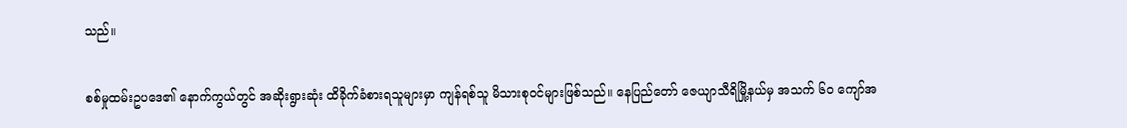သည်။

စစ်မှုထမ်းဥပဒေ၏ နောက်ကွယ်တွင် အဆိုးရွားဆုံး ထိခိုက်ခံစားရသူများမှာ ကျန်ရစ်သူ မိသားစုဝင်များဖြစ်သည်။ နေပြည်တော် ဇေယျာသီရိမြို့နယ်မှ အသက် ၆၀ ကျော်အ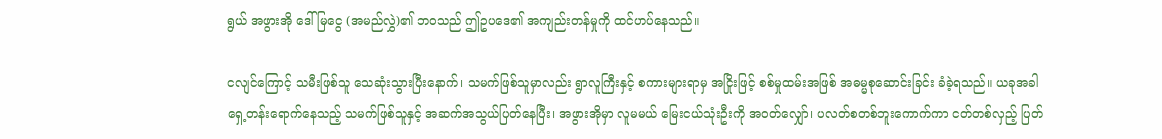ရွယ် အဖွားအို ဒေါ်မြငွေ (အမည်လွှဲ)၏ ဘဝသည် ဤဥပဒေ၏ အကျည်းတန်မှုကို ထင်ဟပ်နေသည်။

ငလျင်ကြောင့် သမီးဖြစ်သူ သေဆုံးသွားပြီးနောက်၊ သမက်ဖြစ်သူမှာလည်း ရွာလူကြီးနှင့် စကားများရာမှ အငြိုးဖြင့် စစ်မှုထမ်းအဖြစ် အဓမ္မစုဆောင်းခြင်း ခံခဲ့ရသည်။ ယခုအခါ ရှေ့တန်းရောက်နေသည့် သမက်ဖြစ်သူနှင့် အဆက်အသွယ်ပြတ်နေပြီး၊ အဖွားအိုမှာ လူမမယ် မြေးငယ်သုံးဦးကို အဝတ်လျှော်၊ ပလတ်စတစ်ဘူးကောက်ကာ ငတ်တစ်လှည့် ပြတ်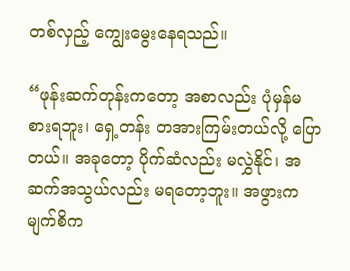တစ်လှည့် ကျွေးမွေးနေရသည်။

“ဖုန်းဆက်တုန်းကတော့ အစာလည်း ပုံမှန်မစားရဘူး၊ ရှေ့တန်း တအားကြမ်းတယ်လို့ ပြောတယ်။ အခုတော့ ပိုက်ဆံလည်း မလွှဲနိုင်၊ အဆက်အသွယ်လည်း မရတော့ဘူး။ အဖွားက မျက်စိက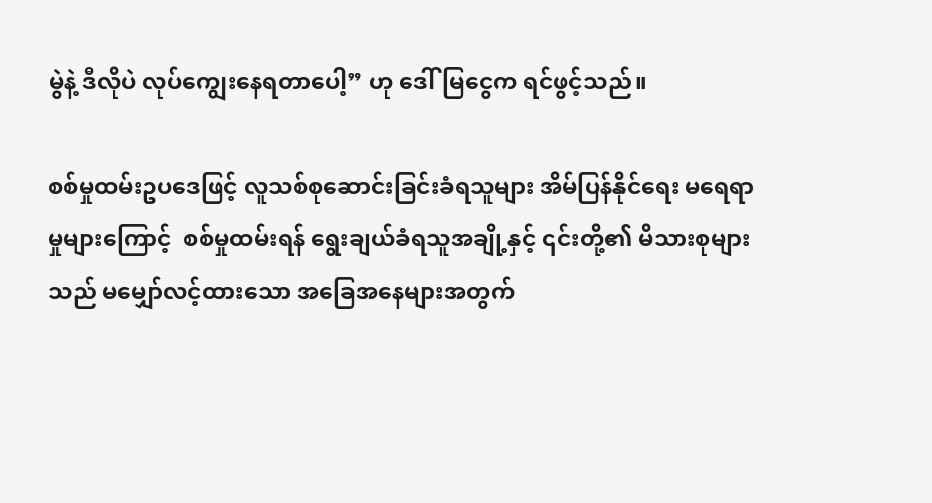မွဲနဲ့ ဒီလိုပဲ လုပ်ကျွေးနေရတာပေါ့” ဟု ဒေါ်မြငွေက ရင်ဖွင့်သည်။

စစ်မှုထမ်းဥပဒေဖြင့် လူသစ်စုဆောင်းခြင်းခံရသူများ အိမ်ပြန်နိုင်ရေး မရေရာမှုများကြောင့်  စစ်မှုထမ်းရန် ရွေးချယ်ခံရသူအချို့နှင့် ၎င်းတို့၏ မိသားစုများသည် မမျှော်လင့်ထားသော အခြေအနေများအတွက်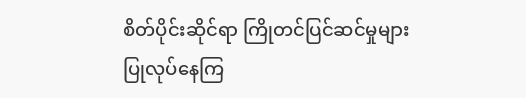စိတ်ပိုင်းဆိုင်ရာ ကြိုတင်ပြင်ဆင်မှုများ ပြုလုပ်နေကြ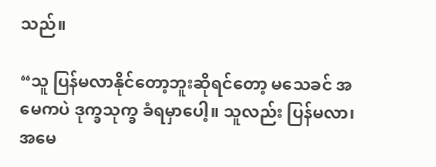သည်။

“သူ ပြန်မလာနိုင်တော့ဘူးဆိုရင်တော့ မသေခင် အမေကပဲ ဒုက္ခသုက္ခ ခံရမှာပေါ့။ သူလည်း ပြန်မလာ၊ အမေ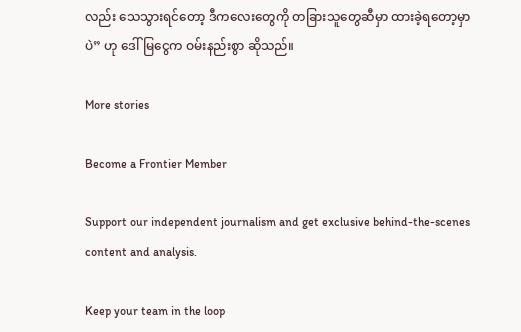လည်း သေသွားရင်တော့ ဒီကလေးတွေကို တခြားသူတွေဆီမှာ ထားခဲ့ရတော့မှာပဲ” ဟု ဒေါ်မြငွေက ဝမ်းနည်းစွာ ဆိုသည်။

More stories

Become a Frontier Member

Support our independent journalism and get exclusive behind-the-scenes content and analysis.

Keep your team in the loop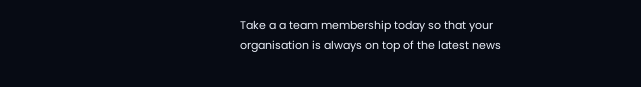Take a a team membership today so that your organisation is always on top of the latest news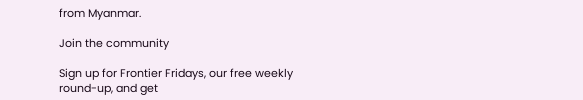from Myanmar.

Join the community

Sign up for Frontier Fridays, our free weekly round-up, and get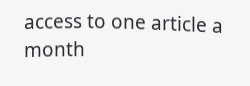access to one article a month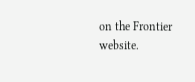on the Frontier website.